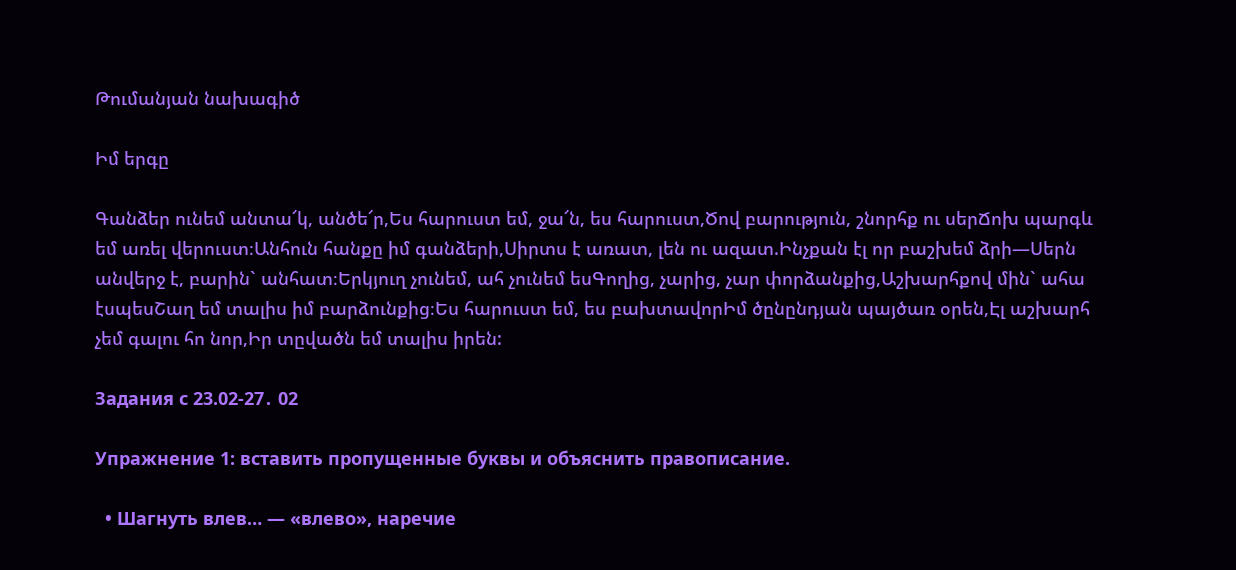Թումանյան նախագիծ

Իմ երգը

Գանձեր ունեմ անտա՜կ, անծե՜ր,Ես հարուստ եմ, ջա՜ն, ես հարուստ,Ծով բարություն, շնորհք ու սերՃոխ պարգև եմ առել վերուստ։Անհուն հանքը իմ գանձերի,Սիրտս է առատ, լեն ու ազատ.Ինչքան էլ որ բաշխեմ ձրի—Սերն անվերջ է, բարին` անհատ։Երկյուղ չունեմ, ահ չունեմ եսԳողից, չարից, չար փորձանքից,Աշխարհքով մին` ահա էսպեսՇաղ եմ տալիս իմ բարձունքից։Ես հարուստ եմ, ես բախտավորԻմ ծընընդյան պայծառ օրեն,Էլ աշխարհ չեմ գալու հո նոր,Իր տըվածն եմ տալիս իրեն:

Задания с 23.02-27․ 02

Упражнение 1: вставить пропущенные буквы и объяснить правописание.

  • Шагнуть влев… — «влево», наречие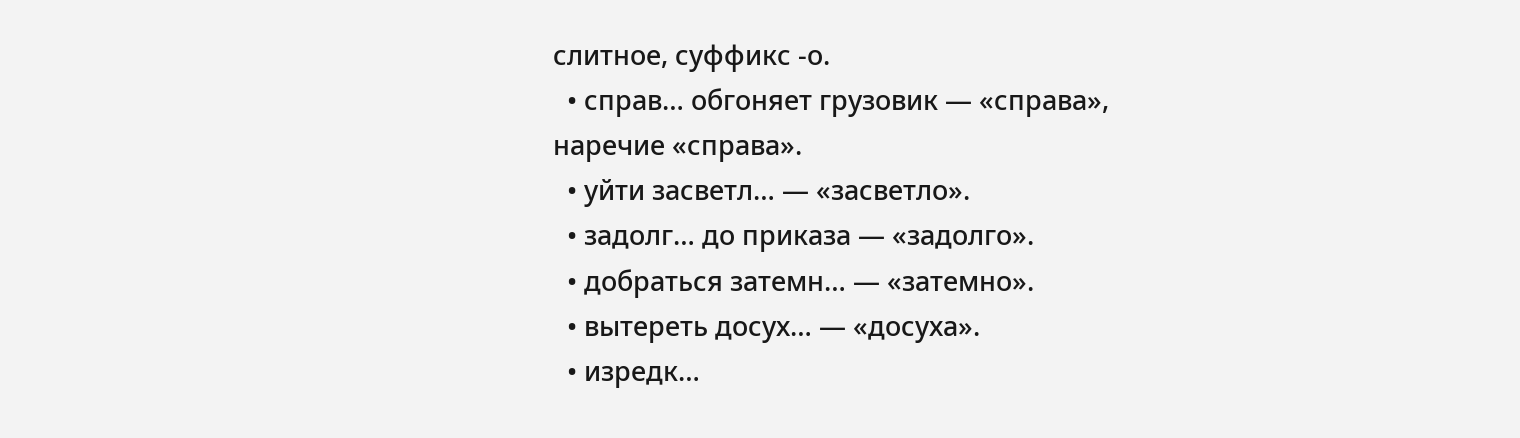слитное, суффикс -о.
  • справ… обгоняет грузовик — «справа», наречие «справа».
  • уйти засветл… — «засветло».
  • задолг… до приказа — «задолго».
  • добраться затемн… — «затемно».
  • вытереть досух… — «досуха».
  • изредк…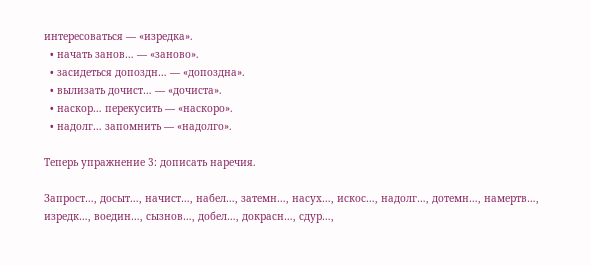интересоваться — «изредка».
  • начать занов… — «заново».
  • засидеться допоздн… — «допоздна».
  • вылизать дочист… — «дочиста».
  • наскор… перекусить — «наскоро».
  • надолг… запомнить — «надолго».

Теперь упражнение 3: дописать наречия.

Запрост…, досыт…, начист…, набел…, затемн…, насух…, искос…, надолг…, дотемн…, намертв…, изредк…, воедин…, сызнов…, добел…, докрасн…, сдур…,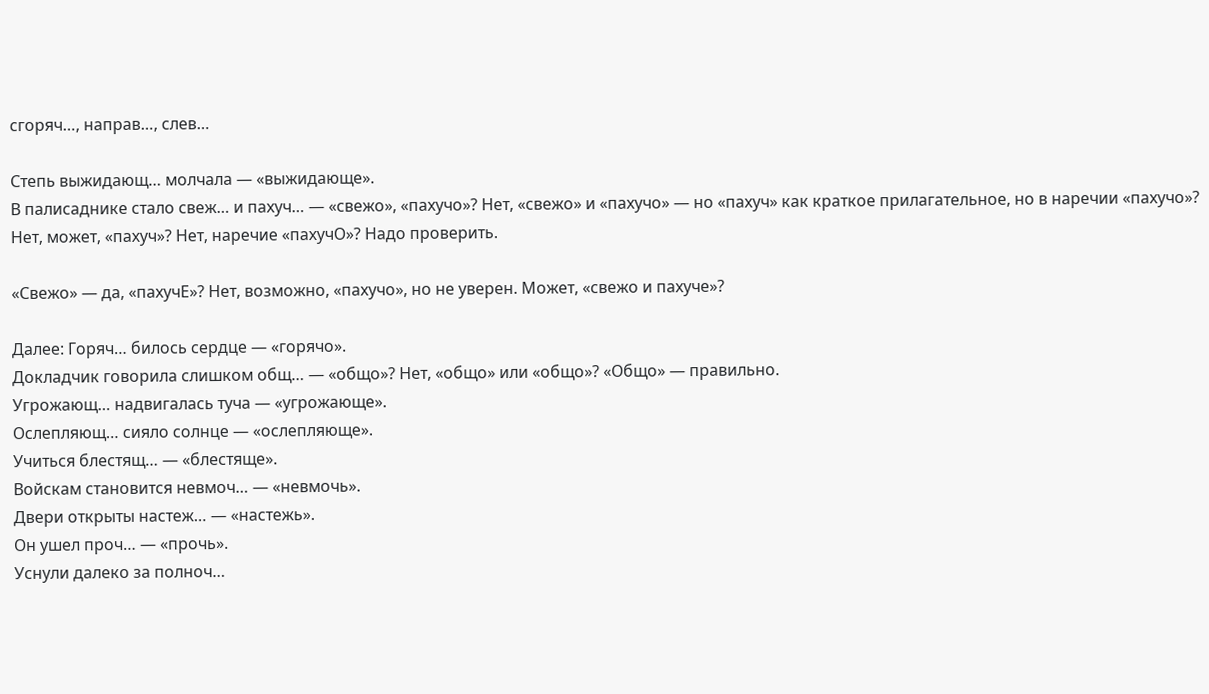сгоряч…, направ…, слев…

Степь выжидающ… молчала — «выжидающе».
В палисаднике стало свеж… и пахуч… — «свежо», «пахучо»? Нет, «свежо» и «пахучо» — но «пахуч» как краткое прилагательное, но в наречии «пахучо»? Нет, может, «пахуч»? Нет, наречие «пахучО»? Надо проверить.

«Свежо» — да, «пахучЕ»? Нет, возможно, «пахучо», но не уверен. Может, «свежо и пахуче»?

Далее: Горяч… билось сердце — «горячо».
Докладчик говорила слишком общ… — «общо»? Нет, «общо» или «общо»? «Общо» — правильно.
Угрожающ… надвигалась туча — «угрожающе».
Ослепляющ… сияло солнце — «ослепляюще».
Учиться блестящ… — «блестяще».
Войскам становится невмоч… — «невмочь».
Двери открыты настеж… — «настежь».
Он ушел проч… — «прочь».
Уснули далеко за полноч…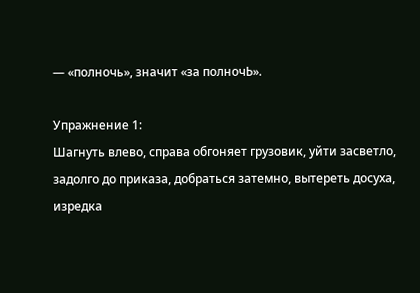— «полночь», значит «за полночЬ».

Упражнение 1:
Шагнуть влево, справа обгоняет грузовик, уйти засветло, задолго до приказа, добраться затемно, вытереть досуха, изредка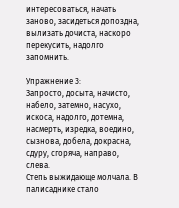интересоваться, начать заново, засидеться допоздна, вылизать дочиста, наскоро перекусить, надолго запомнить.

Упражнение 3:
Запросто, досыта, начисто, набело, затемно, насухо, искоса, надолго, дотемна, насмерть, изредка, воедино, сызнова, добела, докрасна, сдуру, сгоряча, направо, слева.
Степь выжидающе молчала. В палисаднике стало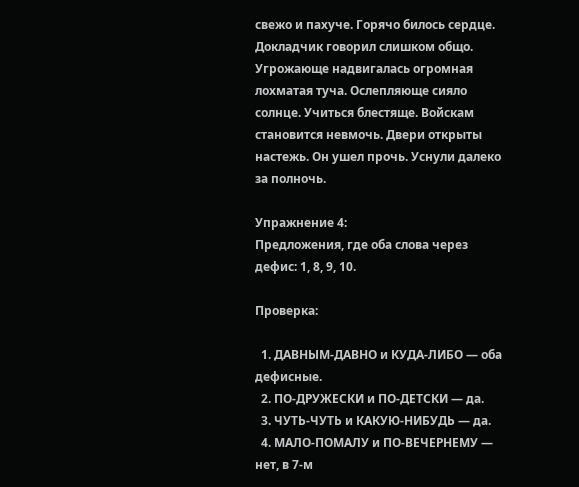свежо и пахуче. Горячо билось сердце. Докладчик говорил слишком общо. Угрожающе надвигалась огромная лохматая туча. Ослепляюще сияло солнце. Учиться блестяще. Войскам становится невмочь. Двери открыты настежь. Он ушел прочь. Уснули далеко за полночь.

Упражнение 4:
Предложения, где оба слова через дефис: 1, 8, 9, 10.

Проверка:

  1. ДАВНЫМ-ДАВНО и КУДА-ЛИБО — оба дефисные.
  2. ПО-ДРУЖЕСКИ и ПО-ДЕТСКИ — да.
  3. ЧУТЬ-ЧУТЬ и КАКУЮ-НИБУДЬ — да.
  4. МАЛО-ПОМАЛУ и ПО-ВЕЧЕРНЕМУ — нет, в 7-м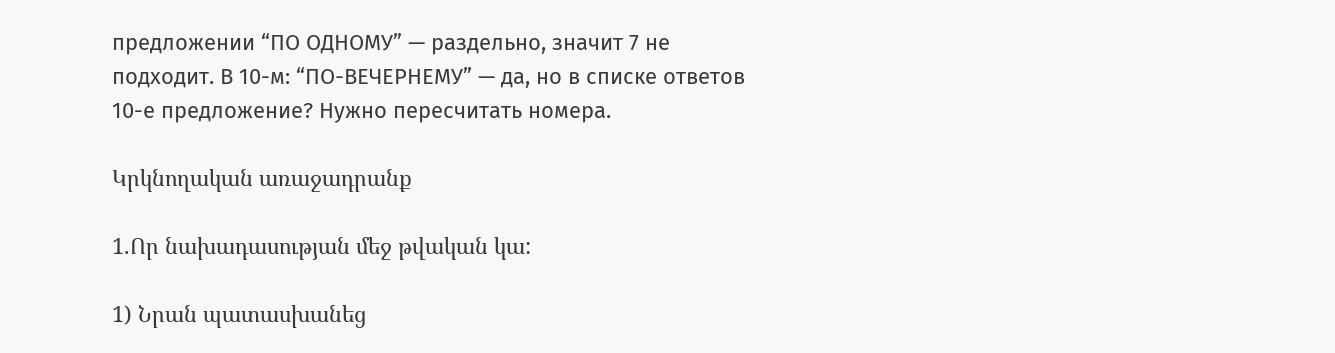предложении “ПО ОДНОМУ” — раздельно, значит 7 не подходит. В 10-м: “ПО-ВЕЧЕРНЕМУ” — да, но в списке ответов 10-е предложение? Нужно пересчитать номера.

Կրկնողական առաջադրանք

1.Որ նախադասության մեջ թվական կա:

1) Նրան պատասխանեց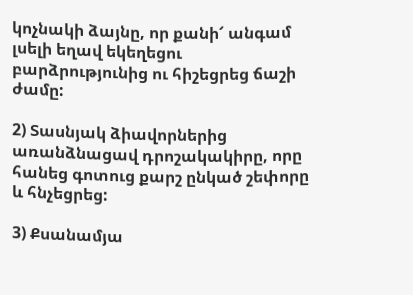կոչնակի ձայնը, որ քանի՜ անգամ լսելի եղավ եկեղեցու բարձրությունից ու հիշեցրեց ճաշի ժամը:

2) Տասնյակ ձիավորներից առանձնացավ դրոշակակիրը, որը հանեց գոտուց քարշ ընկած շեփորը և հնչեցրեց:

3) Քսանամյա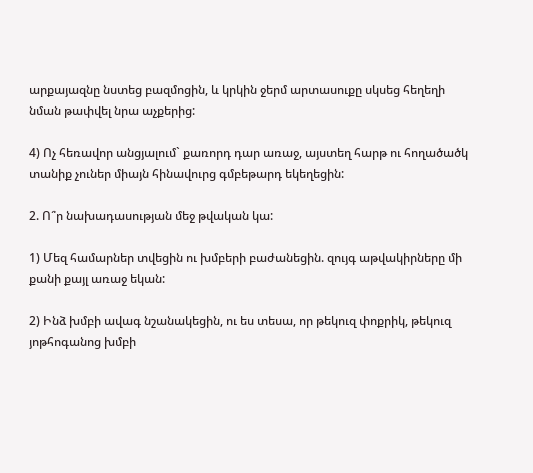արքայազնը նստեց բազմոցին, և կրկին ջերմ արտասուքը սկսեց հեղեղի նման թափվել նրա աչքերից:

4) Ոչ հեռավոր անցյալում` քառորդ դար առաջ, այստեղ հարթ ու հողածածկ տանիք չուներ միայն հինավուրց գմբեթարդ եկեղեցին:

2. Ո՞ր նախադասության մեջ թվական կա:

1) Մեզ համարներ տվեցին ու խմբերի բաժանեցին. զույգ աթվակիրները մի քանի քայլ առաջ եկան:

2) Ինձ խմբի ավագ նշանակեցին, ու ես տեսա, որ թեկուզ փոքրիկ, թեկուզ յոթհոգանոց խմբի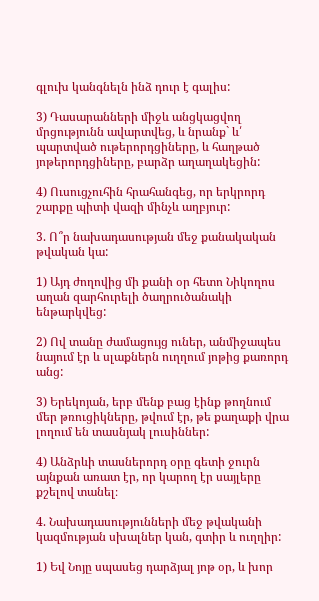գլուխ կանգնելն ինձ դուր է գալիս:

3) Դասարանների միջև անցկացվող մրցությունն ավարտվեց, և նրանք` և՛ պարտված ութերորդցիները, և հաղթած յոթերորդցիները, բարձր աղաղակեցին:

4) Ուսուցչուհին հրահանգեց, որ երկրորդ շարքը պիտի վազի մինչև աղբյուր:

3. Ո՞ր նախադասության մեջ քանակական թվական կա:

1) Այդ ժողովից մի քանի օր հետո Նիկողոս աղան զարհուրելի ծաղրուծանակի ենթարկվեց:

2) Ով տանը ժամացույց ուներ, անմիջապես նայում էր և սլաքներն ուղղում յոթից քառորդ անց:

3) Երեկոյան, երբ մենք բաց էինք թողնում մեր թռուցիկները, թվում էր, թե քաղաքի վրա լողում են տասնյակ լուսիններ:

4) Անձրևի տասներորդ օրը գետի ջուրն այնքան առատ էր, որ կարող էր սայլերը քշելով տանել։

4. Նախադասությունների մեջ թվականի կազմության սխալներ կան, գտիր և ուղղիր:

1) Եվ Նոյը սպասեց դարձյալ յոթ օր, և խոր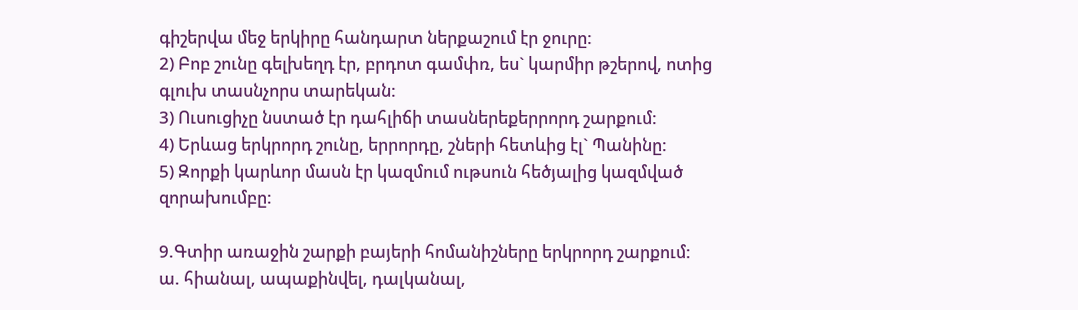գիշերվա մեջ երկիրը հանդարտ ներքաշում էր ջուրը:
2) Բոբ շունը գելխեղդ էր, բրդոտ գամփռ, ես` կարմիր թշերով, ոտից գլուխ տասնչորս տարեկան:
3) Ուսուցիչը նստած էր դահլիճի տասներեքերրորդ շարքում:
4) Երևաց երկրորդ շունը, երրորդը, շների հետևից էլ` Պանինը:
5) Զորքի կարևոր մասն էր կազմում ութսուն հեծյալից կազմված զորախումբը:

9.Գտիր առաջին շարքի բայերի հոմանիշները երկրորդ շարքում:
ա. հիանալ, ապաքինվել, դալկանալ,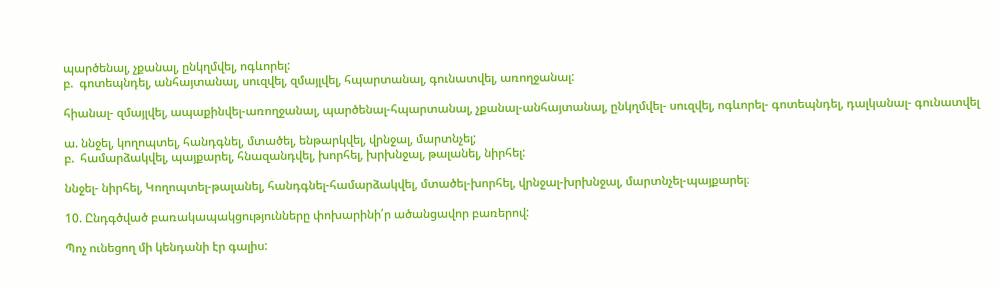պարծենալ, չքանալ, ընկղմվել, ոգևորել:
բ.  գոտեպնդել, անհայտանալ, սուզվել, զմայլվել, հպարտանալ, գունատվել, առողջանալ:

հիանալ- զմայլվել, ապաքինվել-առողջանալ, պարծենալ-հպարտանալ, չքանալ-անհայտանալ, ընկղմվել- սուզվել, ոգևորել- գոտեպնդել, դալկանալ- գունատվել

ա. ննջել, կողոպտել, հանդգնել, մտածել, ենթարկվել, վրնջալ, մարտնչել;
բ.  համարձակվել, պայքարել, հնազանդվել, խորհել, խրխնջալ, թալանել, նիրհել:

ննջել- նիրհել, Կողոպտել-թալանել, հանդգնել-համարձակվել, մտածել-խորհել, վրնջալ-խրխնջալ, մարտնչել-պայքարել։

10. Ընդգծված բառակապակցությունները փոխարինի՛ր ածանցավոր բառերով:

Պոչ ունեցող մի կենդանի էր գալիս: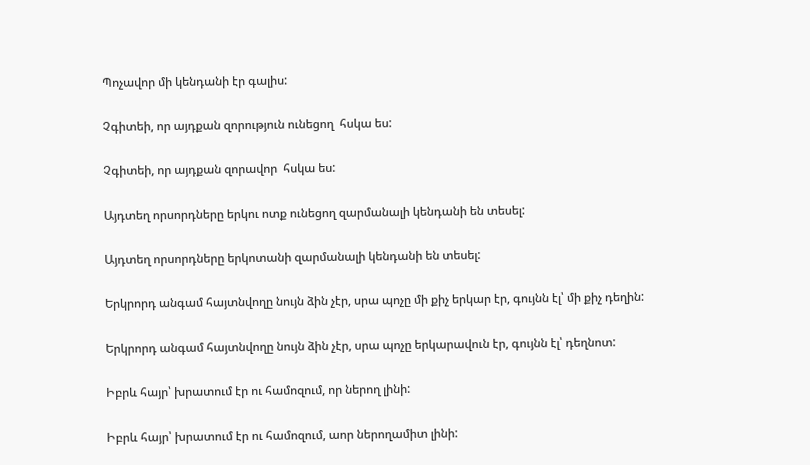Պոչավոր մի կենդանի էր գալիս:

Չգիտեի, որ այդքան զորություն ունեցող  հսկա ես:

Չգիտեի, որ այդքան զորավոր  հսկա ես:

Այդտեղ որսորդները երկու ոտք ունեցող զարմանալի կենդանի են տեսել:

Այդտեղ որսորդները երկոտանի զարմանալի կենդանի են տեսել:

Երկրորդ անգամ հայտնվողը նույն ձին չէր, սրա պոչը մի քիչ երկար էր, գույնն էլ՝ մի քիչ դեղին:

Երկրորդ անգամ հայտնվողը նույն ձին չէր, սրա պոչը երկարավուն էր, գույնն էլ՝ դեղնոտ:

Իբրև հայր՝ խրատում էր ու համոզում, որ ներող լինի:

Իբրև հայր՝ խրատում էր ու համոզում, աոր ներողամիտ լինի: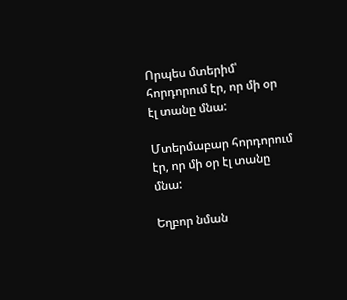Որպես մտերիմ՝ հորդորում էր, որ մի օր էլ տանը մնա:

Մտերմաբար հորդորում էր, որ մի օր էլ տանը մնա:

Եղբոր նման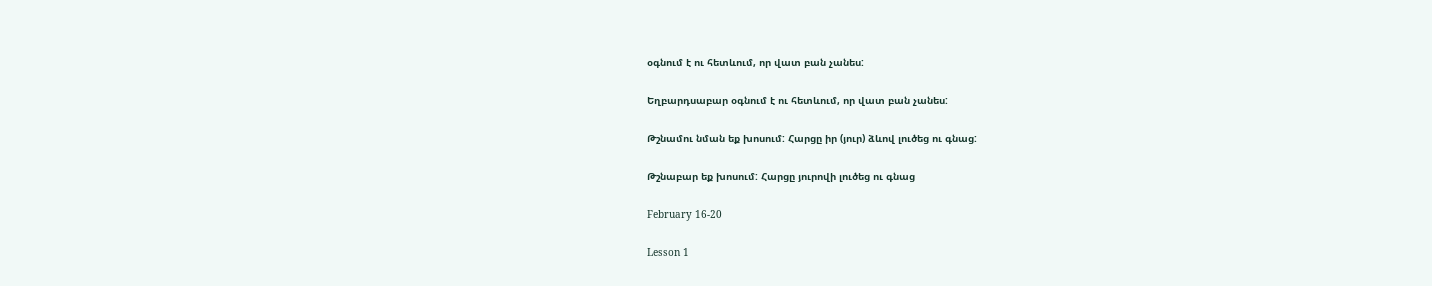օգնում է ու հետևում, որ վատ բան չանես:

Եղբարդսաբար օգնում է ու հետևում, որ վատ բան չանես:

Թշնամու նման եք խոսում: Հարցը իր (յուր) ձևով լուծեց ու գնաց:

Թշնաբար եք խոսում: Հարցը յուրովի լուծեց ու գնաց

February 16-20

Lesson 1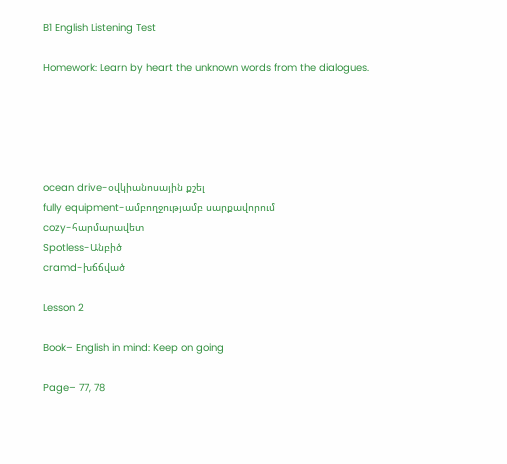B1 English Listening Test

Homework: Learn by heart the unknown words from the dialogues.





ocean drive-օվկիանոսային քշել
fully equipment-ամբողջությամբ սարքավորում
cozy-հարմարավետ
Spotless-Անբիծ
cramd-խճճված

Lesson 2

Book– English in mind: Keep on going

Page– 77, 78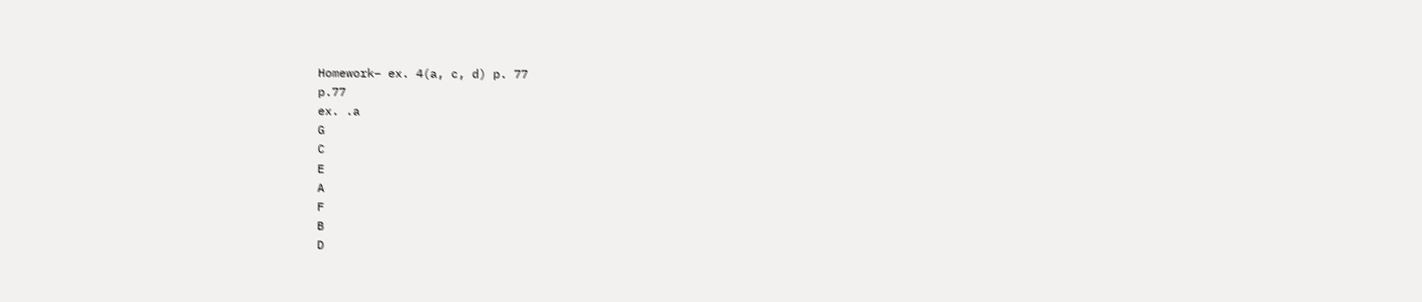Homework– ex. 4(a, c, d) p. 77
p.77
ex. .a
G
C
E
A
F
B
D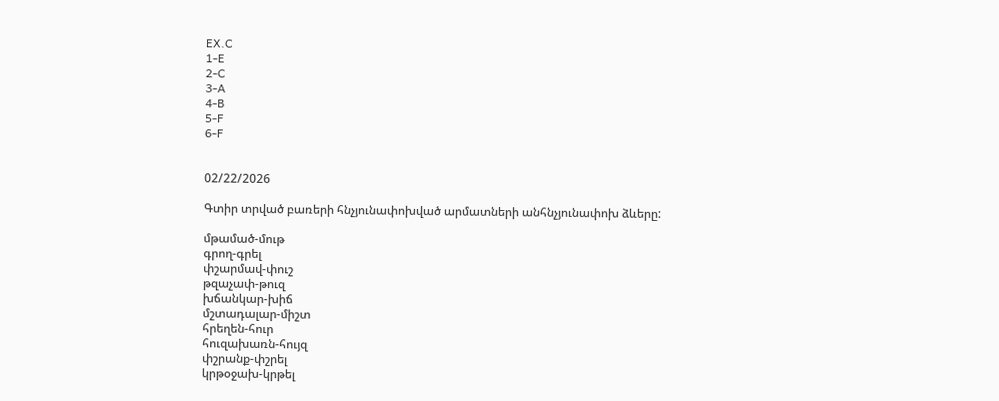EX.C
1-E
2-C
3-A
4-B
5-F
6-F


02/22/2026

Գտիր տրված բառերի հնչյունափոխված արմատների անհնչյունափոխ ձևերը:

մթամած-մութ
գրող-գրել
փշարմավ-փուշ
թզաչափ-թուզ
խճանկար-խիճ
մշտադալար-միշտ
հրեղեն-հուր
հուզախառն-հույզ
փշրանք-փշրել
կրթօջախ-կրթել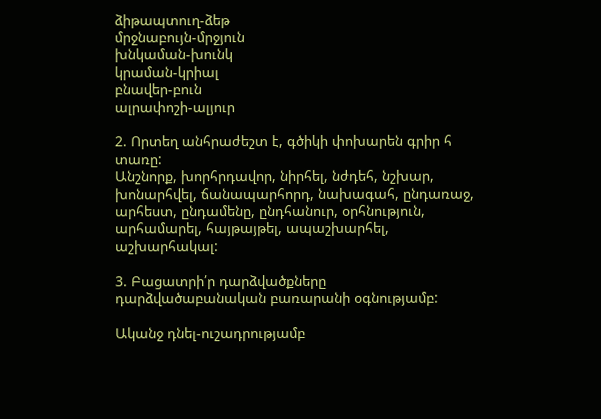ձիթապտուղ-ձեթ
մրջնաբույն-մրջյուն
խնկաման-խունկ
կրաման-կրիալ
բնավեր-բուն
ալրափոշի-ալյուր

2. Որտեղ անհրաժեշտ է, գծիկի փոխարեն գրիր հ տառը:
Անշնորք, խորհրդավոր, նիրհել, նժդեհ, նշխար, խոնարհվել, ճանապարհորդ, նախագահ, ընդառաջ, արհեստ, ընդամենը, ընդհանուր, օրհնություն, արհամարել, հայթայթել, ապաշխարհել, աշխարհակալ:

3. Բացատրի՛ր դարձվածքները դարձվածաբանական բառարանի օգնությամբ:

Ականջ դնել-ուշադրությամբ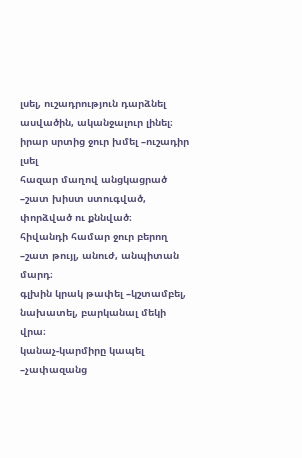լսել, ուշադրություն դարձնել ասվածին, ականջալուր լինել։
իրար սրտից ջուր խմել –ուշադիր լսել
հազար մաղով անցկացրած –շատ խիստ ստուգված, փորձված ու քննված։
հիվանդի համար ջուր բերող –շատ թույլ, անուժ, անպիտան մարդ։
գլխին կրակ թափել –կշտամբել, նախատել, բարկանալ մեկի վրա։
կանաչ-կարմիրը կապել –չափազանց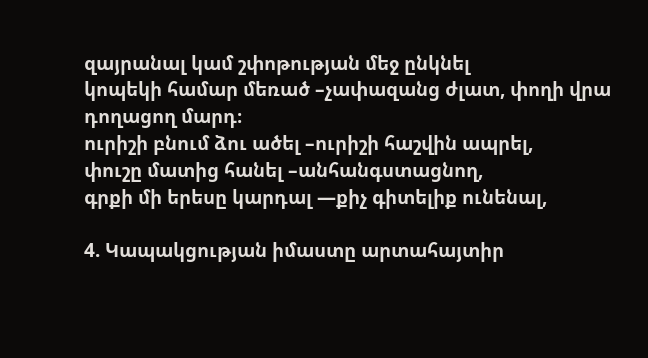զայրանալ կամ շփոթության մեջ ընկնել
կոպեկի համար մեռած –չափազանց ժլատ, փողի վրա դողացող մարդ։
ուրիշի բնում ձու ածել –ուրիշի հաշվին ապրել,
փուշը մատից հանել –անհանգստացնող,
գրքի մի երեսը կարդալ —քիչ գիտելիք ունենալ,

4. Կապակցության իմաստը արտահայտիր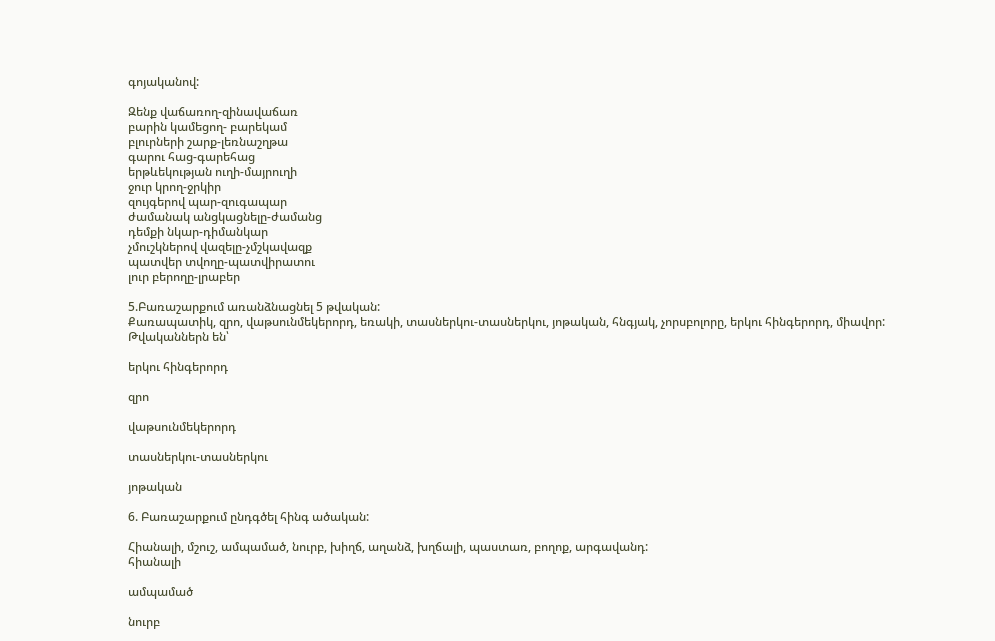գոյականով:

Զենք վաճառող-զինավաճառ
բարին կամեցող- բարեկամ
բլուրների շարք-լեռնաշղթա
գարու հաց-գարեհաց
երթևեկության ուղի-մայրուղի
ջուր կրող-ջրկիր
զույգերով պար-զուգապար
ժամանակ անցկացնելը-ժամանց
դեմքի նկար-դիմանկար
չմուշկներով վազելը-չմշկավազք
պատվեր տվողը-պատվիրատու
լուր բերողը-լրաբեր

5.Բառաշարքում առանձնացնել 5 թվական:
Քառապատիկ, զրո, վաթսունմեկերորդ, եռակի, տասներկու-տասներկու, յոթական, հնգյակ, չորսբոլորը, երկու հինգերորդ, միավոր:
Թվականներն են՝

երկու հինգերորդ

զրո

վաթսունմեկերորդ

տասներկու-տասներկու

յոթական

6. Բառաշարքում ընդգծել հինգ ածական:

Հիանալի, մշուշ, ամպամած, նուրբ, խիղճ, աղանձ, խղճալի, պաստառ, բողոք, արգավանդ:
հիանալի

ամպամած

նուրբ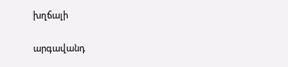խղճալի

արգավանդ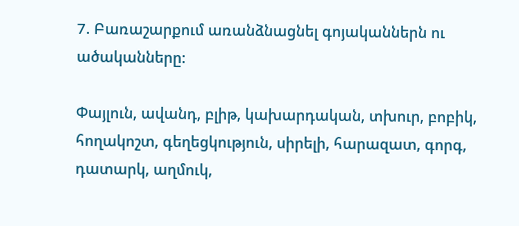7. Բառաշարքում առանձնացնել գոյականներն ու ածականները:

Փայլուն, ավանդ, բլիթ, կախարդական, տխուր, բոբիկ, հողակոշտ, գեղեցկություն, սիրելի, հարազատ, գորգ, դատարկ, աղմուկ,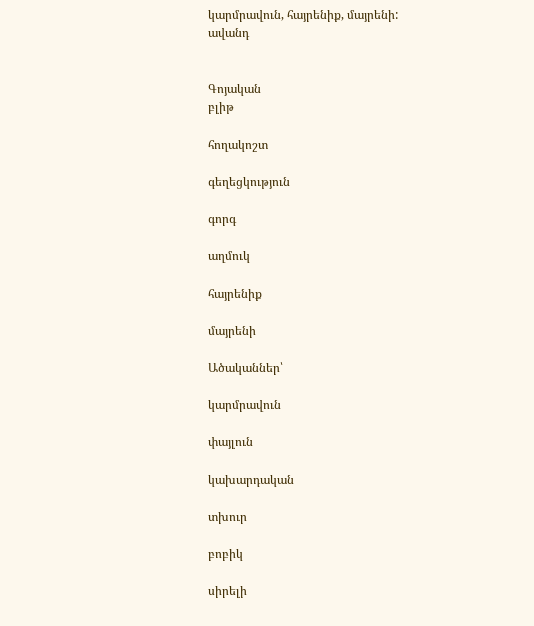կարմրավուն, հայրենիք, մայրենի:
ավանդ


Գոյական
բլիթ

հողակոշտ

գեղեցկություն

գորգ

աղմուկ

հայրենիք

մայրենի

Ածականներ՝

կարմրավուն

փայլուն

կախարդական

տխուր

բոբիկ

սիրելի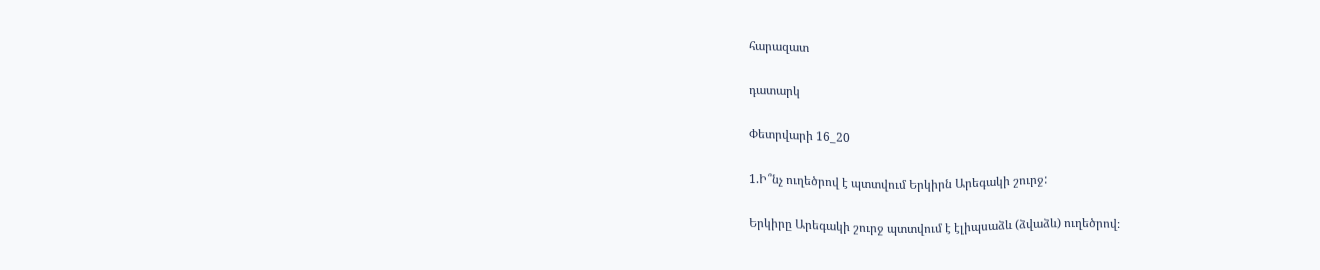հարազատ

դատարկ

Փետրվարի 16_20

1.Ի՞նչ ուղեծրով է պտտվում Երկիրն Արեգակի շուրջ:

Երկիրը Արեգակի շուրջ պտտվում է էլիպսաձև (ձվաձև) ուղեծրով։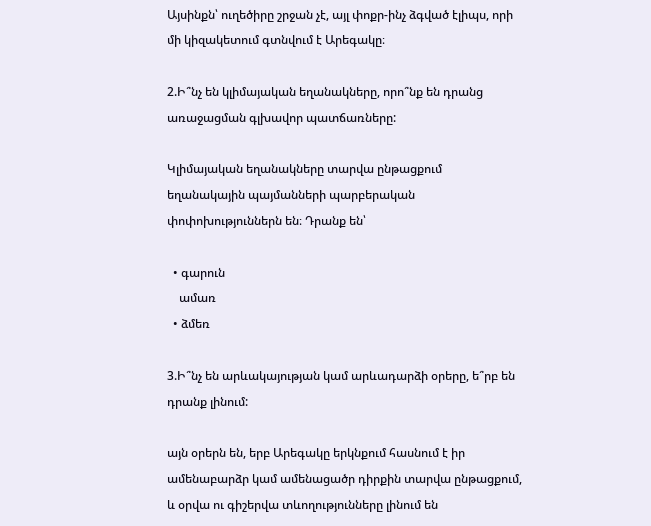Այսինքն՝ ուղեծիրը շրջան չէ, այլ փոքր-ինչ ձգված էլիպս, որի մի կիզակետում գտնվում է Արեգակը։

2.Ի՞նչ են կլիմայական եղանակները, որո՞նք են դրանց առաջացման գլխավոր պատճառները:

Կլիմայական եղանակները տարվա ընթացքում եղանակային պայմանների պարբերական փոփոխություններն են։ Դրանք են՝

  • գարուն
    ամառ
  • ձմեռ

3.Ի՞նչ են արևակայության կամ արևադարձի օրերը, ե՞րբ են դրանք լինում:

այն օրերն են, երբ Արեգակը երկնքում հասնում է իր ամենաբարձր կամ ամենացածր դիրքին տարվա ընթացքում, և օրվա ու գիշերվա տևողությունները լինում են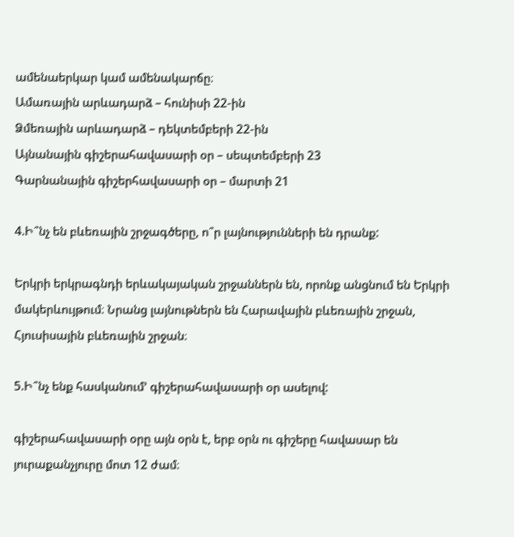ամենաերկար կամ ամենակարճը։
Ամառային արևադարձ – հունիսի 22-ին
Ձմեռային արևադարձ – դեկտեմբերի 22-ին
Այնանային գիշերահավասարի օր – սեպտեմբերի 23
Գարնանային գիշերհավասարի օր – մարտի 21

4.Ի՞նչ են բևեռային շրջագծերը, ո՞ր լայնությունների են դրանք:

Երկրի երկրագնդի երևակայական շրջաններն են, որոնք անցնում են Երկրի մակերևույթում։ Նրանց լայնութներն են Հարավային բևեռային շրջան, Հյուսիսային բևեռային շրջան։

5.Ի՞նչ ենք հասկանում’ գիշերահավասարի օր ասելով:

գիշերահավասարի օրը այն օրն է, երբ օրն ու գիշերը հավասար են յուրաքանչյուրը մոտ 12 ժամ։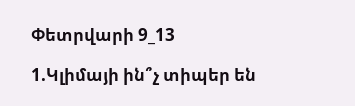Փետրվարի 9_13

1.Կլիմայի ին՞չ տիպեր են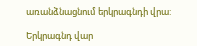առանձնացնում երկրագնդի վրա:

Երկրագնդ վար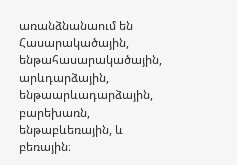առանձնանաում են Հասարակածային, ենթահասարակածային, արևդարձային, ենթաարևադարձային, բարեխառն, ենթաբևեռային, և բեռային։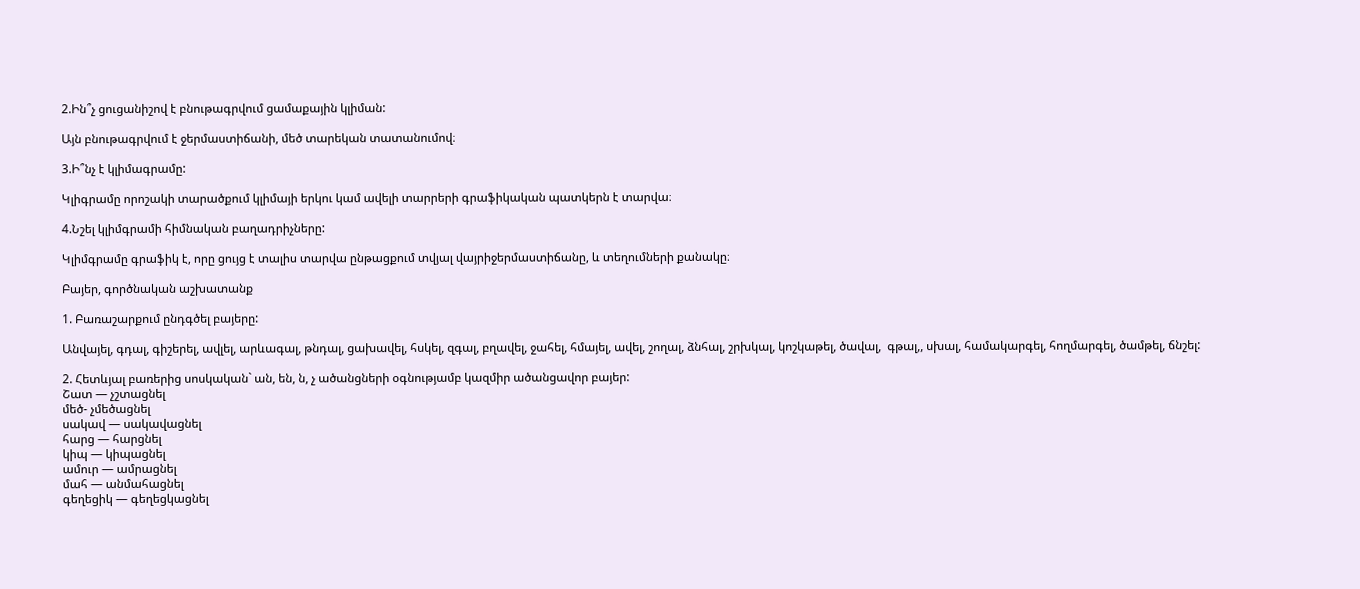2.Ին՞չ ցուցանիշով է բնութագրվում ցամաքային կլիման:

Այն բնութագրվում է ջերմաստիճանի, մեծ տարեկան տատանումով։

3.Ի՞նչ է կլիմագրամը:

Կլիգրամը որոշակի տարածքում կլիմայի երկու կամ ավելի տարրերի գրաֆիկական պատկերն է տարվա։

4.Նշել կլիմգրամի հիմնական բաղադրիչները:

Կլիմգրամը գրաֆիկ է, որը ցույց է տալիս տարվա ընթացքում տվյալ վայրիջերմաստիճանը, և տեղումների քանակը։

Բայեր, գործնական աշխատանք

1. Բառաշարքում ընդգծել բայերը:

Անվայել, գդալ, գիշերել, ավլել, արևագալ, թնդալ, ցախավել, հսկել, զգալ, բղավել, ջահել, հմայել, ավել, շողալ, ձնհալ, շրխկալ, կոշկաթել, ծավալ,  գթալ,, սխալ, համակարգել, հողմարգել, ծամթել, ճնշել:

2. Հետևյալ բառերից սոսկական` ան, են, ն, չ ածանցների օգնությամբ կազմիր ածանցավոր բայեր:
Շատ — չշտացնել
մեծ- չմեծացնել
սակավ — սակավացնել
հարց — հարցնել
կիպ — կիպացնել
ամուր — ամրացնել
մահ — անմահացնել
գեղեցիկ — գեղեցկացնել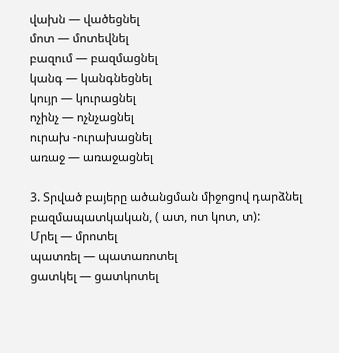վախն — վածեցնել
մոտ — մոտեվնել
բազում — բազմացնել
կանգ — կանգնեցնել
կույր — կուրացնել
ոչինչ — ոչնչացնել
ուրախ -ուրախացնել
առաջ — առաջացնել

3. Տրված բայերը ածանցման միջոցով դարձնել բազմապատկական, ( ատ, ոտ կոտ, տ):
Մրել — մրոտել
պատռել — պատառոտել
ցատկել — ցատկոտել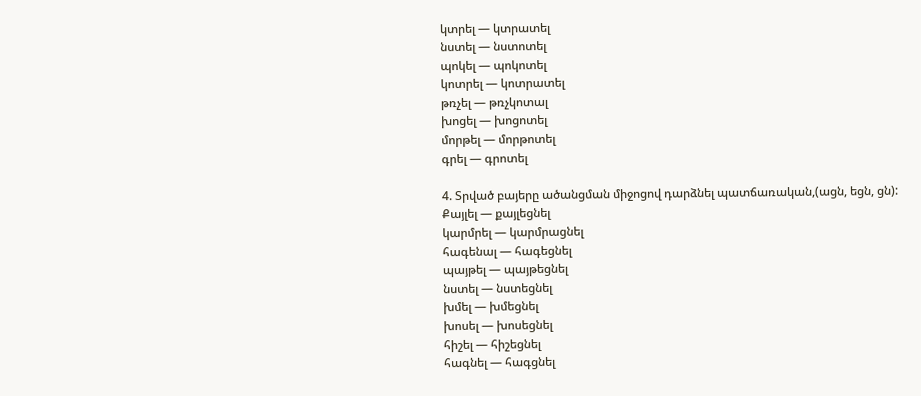կտրել — կտրատել
նստել — նստոտել
պոկել — պոկոտել
կոտրել — կոտրատել
թռչել — թռչկոտալ
խոցել — խոցոտել
մորթել — մորթոտել
գրել — գրոտել

4. Տրված բայերը ածանցման միջոցով դարձնել պատճառական,(ացն, եցն, ցն):
Քայլել — քայլեցնել
կարմրել — կարմրացնել
հագենալ — հագեցնել
պայթել — պայթեցնել
նստել — նստեցնել
խմել — խմեցնել
խոսել — խոսեցնել
հիշել — հիշեցնել
հագնել — հագցնել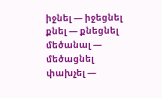իջնել — իջեցնել
քնել — քնեցնել
մեծանալ — մեծացնել
փախչել —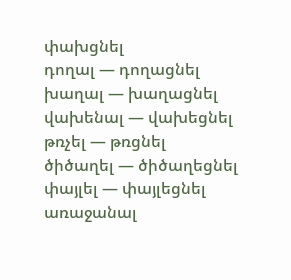փախցնել
դողալ — դողացնել
խաղալ — խաղացնել
վախենալ — վախեցնել
թռչել — թռցնել
ծիծաղել — ծիծաղեցնել
փայլել — փայլեցնել
առաջանալ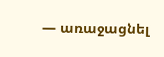— առաջացնել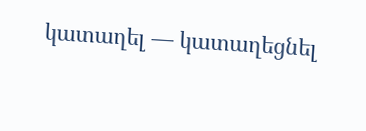կատաղել — կատաղեցնել